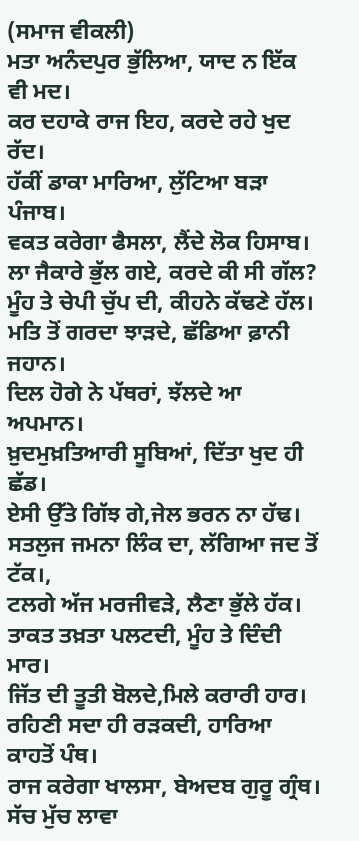(ਸਮਾਜ ਵੀਕਲੀ)
ਮਤਾ ਅਨੰਦਪੁਰ ਭੁੱਲਿਆ, ਯਾਦ ਨ ਇੱਕ ਵੀ ਮਦ।
ਕਰ ਦਹਾਕੇ ਰਾਜ ਇਹ, ਕਰਦੇ ਰਹੇ ਖੁਦ ਰੱਦ।
ਹੱਕੀਂ ਡਾਕਾ ਮਾਰਿਆ, ਲੁੱਟਿਆ ਬੜਾ ਪੰਜਾਬ।
ਵਕਤ ਕਰੇਗਾ ਫੈਸਲਾ, ਲੈਂਦੇ ਲੋਕ ਹਿਸਾਬ।
ਲਾ ਜੈਕਾਰੇ ਭੁੱਲ ਗਏ, ਕਰਦੇ ਕੀ ਸੀ ਗੱਲ?
ਮੂੰਹ ਤੇ ਚੇਪੀ ਚੁੱਪ ਦੀ, ਕੀਹਨੇ ਕੱਢਣੇ ਹੱਲ।
ਮਤਿ ਤੋਂ ਗਰਦਾ ਝਾੜਦੇ, ਛੱਡਿਆ ਫ਼ਾਨੀ ਜਹਾਨ।
ਦਿਲ ਹੋਗੇ ਨੇ ਪੱਥਰਾਂ, ਝੱਲਦੇ ਆ ਅਪਮਾਨ।
ਖ਼ੁਦਮੁਖ਼ਤਿਆਰੀ ਸੂਬਿਆਂ, ਦਿੱਤਾ ਖੁਦ ਹੀ ਛੱਡ।
ਏਸੀ ਉੱਤੇ ਗਿੱਝ ਗੇ,ਜੇਲ ਭਰਨ ਨਾ ਹੱਢ।
ਸਤਲੁਜ ਜਮਨਾ ਲਿੰਕ ਦਾ, ਲੱਗਿਆ ਜਦ ਤੋਂ ਟੱਕ।,
ਟਲਗੇ ਅੱਜ ਮਰਜੀਵੜੇ, ਲੈਣਾ ਭੁੱਲੇ ਹੱਕ।
ਤਾਕਤ ਤਖ਼ਤਾ ਪਲਟਦੀ, ਮੂੰਹ ਤੇ ਦਿੰਦੀ ਮਾਰ।
ਜਿੱਤ ਦੀ ਤੂਤੀ ਬੋਲਦੇ,ਮਿਲੇ ਕਰਾਰੀ ਹਾਰ।
ਰਹਿਣੀ ਸਦਾ ਹੀ ਰੜਕਦੀ, ਹਾਰਿਆ ਕਾਹਤੋਂ ਪੰਥ।
ਰਾਜ ਕਰੇਗਾ ਖਾਲਸਾ, ਬੇਅਦਬ ਗੁਰੂ ਗ੍ਰੰਥ।
ਸੱਚ ਮੁੱਚ ਲਾਵਾ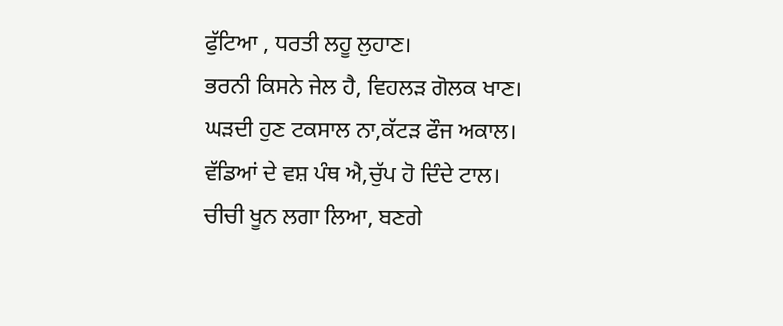ਫੁੱਟਿਆ , ਧਰਤੀ ਲਹੂ ਲੁਹਾਣ।
ਭਰਨੀ ਕਿਸਨੇ ਜੇਲ ਹੈ, ਵਿਹਲੜ ਗੋਲਕ ਖਾਣ।
ਘੜਦੀ ਹੁਣ ਟਕਸਾਲ ਨਾ,ਕੱਟੜ ਫੌਜ ਅਕਾਲ।
ਵੱਡਿਆਂ ਦੇ ਵਸ਼ ਪੰਥ ਐ,ਚੁੱਪ ਹੋ ਦਿੰਦੇ ਟਾਲ।
ਚੀਚੀ ਖੂਨ ਲਗਾ ਲਿਆ, ਬਣਗੇ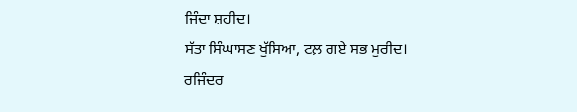ਜਿੰਦਾ ਸ਼ਹੀਦ।
ਸੱਤਾ ਸਿੰਘਾਸਣ ਖੁੱਸਿਆ, ਟਲ਼ ਗਏ ਸਭ ਮੁਰੀਦ।
ਰਜਿੰਦਰ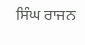ਸਿੰਘ ਰਾਜਨ